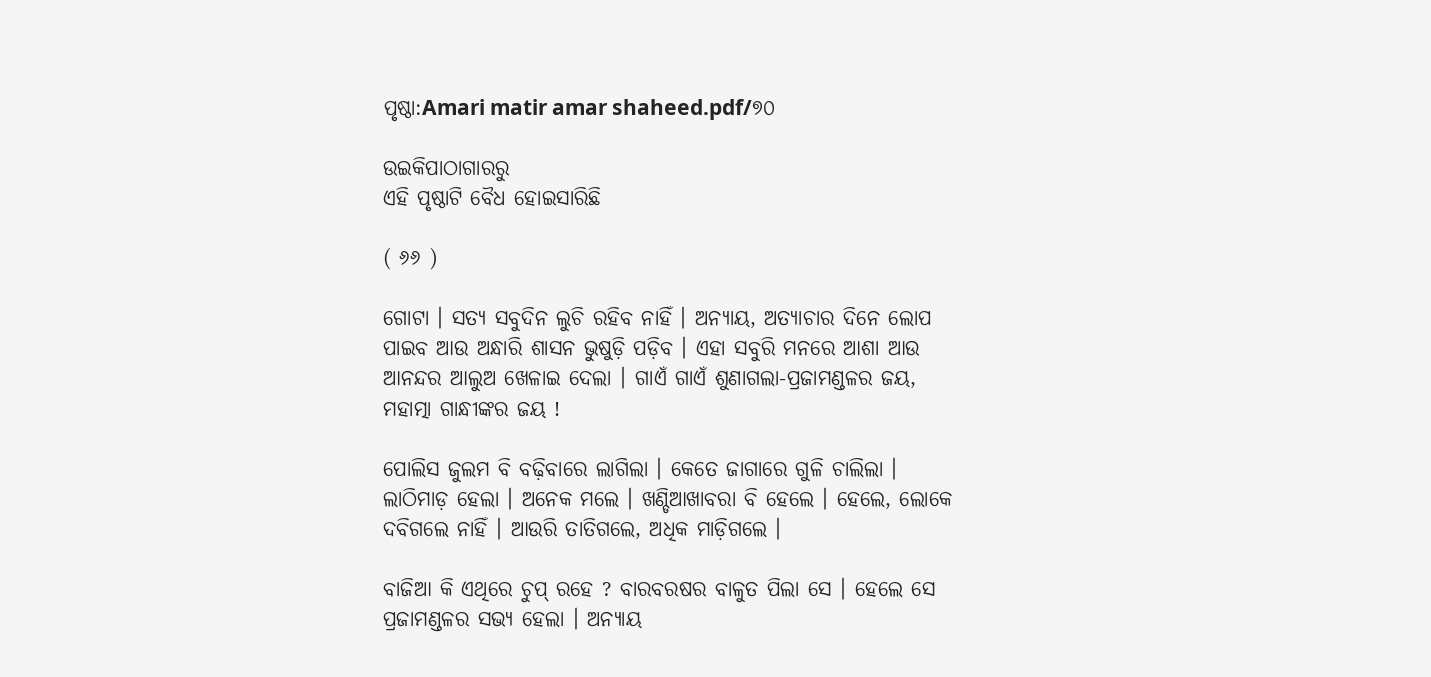ପୃଷ୍ଠା:Amari matir amar shaheed.pdf/୭୦

ଉଇକିପାଠାଗାର‌ରୁ
ଏହି ପୃଷ୍ଠାଟି ବୈଧ ହୋଇସାରିଛି

( ୬୬ )

ଗୋଟା । ସତ୍ୟ ସବୁଦିନ ଲୁଚି ରହିବ ନାହିଁ । ଅନ୍ୟାୟ, ଅତ୍ୟାଚାର ଦିନେ ଲୋପ ପାଇବ ଆଉ ଅନ୍ଧାରି ଶାସନ ଭୁଷୁଡ଼ି ପଡ଼ିବ । ଏହା ସବୁରି ମନରେ ଆଶା ଆଉ ଆନନ୍ଦର ଆଲୁଅ ଖେଳାଇ ଦେଲା । ଗାଏଁ ଗାଏଁ ଶୁଣାଗଲା-ପ୍ରଜାମଣ୍ଡଳର ଜୟ, ମହାତ୍ମା ଗାନ୍ଧୀଙ୍କର ଜୟ !

ପୋଲିସ ଜୁଲମ ବି ବଢ଼ିବାରେ ଲାଗିଲା । କେତେ ଜାଗାରେ ଗୁଳି ଚାଲିଲା । ଲାଠିମାଡ଼ ହେଲା । ଅନେକ ମଲେ । ଖଣ୍ଡିଆଖାବରା ବି ହେଲେ । ହେଲେ, ଲୋକେ ଦବିଗଲେ ନାହିଁ । ଆଉରି ତାତିଗଲେ, ଅଧିକ ମାଡ଼ିଗଲେ ।

ବାଜିଆ କି ଏଥିରେ ଚୁପ୍ ରହେ ? ବାରବରଷର ବାଳୁତ ପିଲା ସେ । ହେଲେ ସେ ପ୍ରଜାମଣ୍ଡଳର ସଭ୍ୟ ହେଲା । ଅନ୍ୟାୟ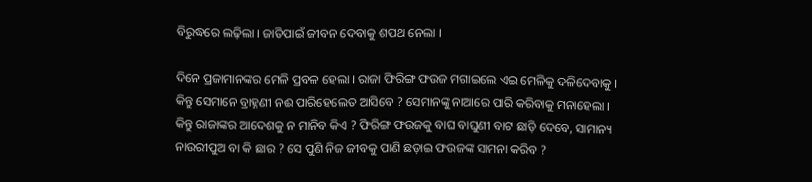ବିରୁଦ୍ଧରେ ଲଢ଼ିଲା । ଜାତିପାଇଁ ଜୀବନ ଦେବାକୁ ଶପଥ ନେଲା ।

ଦିନେ ପ୍ରଜାମାନଙ୍କର ମେଳି ପ୍ରବଳ ହେଲା । ରାଜା ଫିରିଙ୍ଗ ଫଉଜ ମଗାଇଲେ ଏଇ ମେଳିକୁ ଦଳିଦେବାକୁ । କିନ୍ତୁ ସେମାନେ ବ୍ରାହ୍ନଣୀ ନଈ ପାରିହେଲେତ ଆସିବେ ? ସେମାନଙ୍କୁ ନାଆରେ ପାରି କରିବାକୁ ମନାହେଲା । କିନ୍ତୁ ରାଜାଙ୍କର ଆଦେଶକୁ ନ ମାନିବ କିଏ ? ଫିରିଙ୍ଗ ଫ‌ଉଜକୁ ବାଘ ବାଘୁଣୀ ବାଟ ଛାଡ଼ି ଦେବେ, ସାମାନ୍ୟ ନାଉରୀପୁଅ ବା କି ଛାର ? ସେ ପୁଣି ନିଜ ଜୀବକୁ ପାଣି ଛଡ଼ାଇ ଫ‌ଉଜଙ୍କ ସାମନା କରିବ ?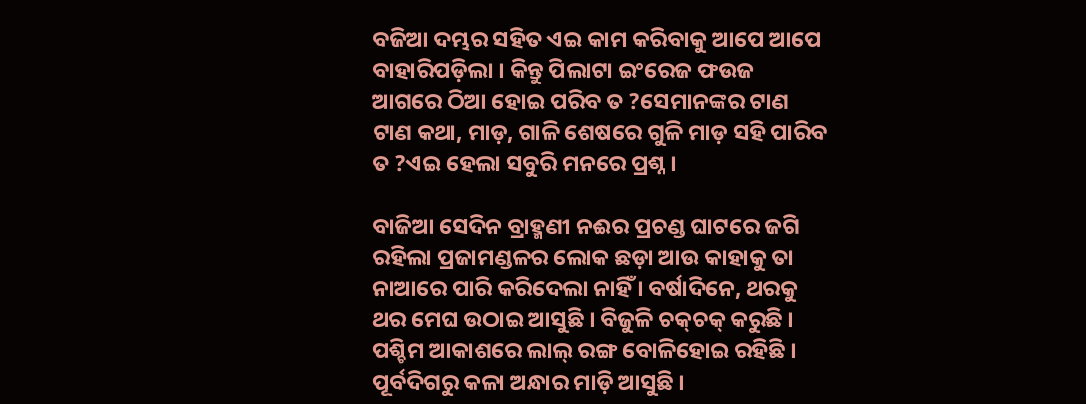ବଜିଆ ଦମ୍ଭର ସହିତ ଏଇ କାମ କରିବାକୁ ଆପେ ଆପେ ବାହାରିପଡ଼ିଲା । କିନ୍ତୁ ପିଲାଟା ଇଂରେଜ ଫଉଜ ଆଗରେ ଠିଆ ହୋଇ ପରିବ ତ ?ସେମାନଙ୍କର ଟାଣ ଟାଣ କଥା, ମାଡ଼, ଗାଳି ଶେଷରେ ଗୁଳି ମାଡ଼ ସହି ପାରିବ ତ ?ଏଇ ହେଲା ସବୁରି ମନରେ ପ୍ରଶ୍ନ ।

ବାଜିଆ ସେଦିନ ବ୍ରାହ୍ମଣୀ ନଈର ପ୍ରଚଣ୍ଡ ଘାଟରେ ଜଗି ରହିଲା ପ୍ରଜାମଣ୍ଡଳର ଲୋକ ଛଡ଼ା ଆଉ କାହାକୁ ତା ନାଆରେ ପାରି କରିଦେଲା ନାହିଁ । ବର୍ଷାଦିନେ, ଥରକୁ ଥର ମେଘ ଉଠାଇ ଆସୁଛି । ବିଜୁଳି ଚକ୍‌ଚକ୍ କରୁଛି । ପଶ୍ଚିମ ଆକାଶରେ ଲାଲ୍ ରଙ୍ଗ ବୋଳିହୋଇ ରହିଛି । ପୂର୍ବଦିଗରୁ କଳା ଅନ୍ଧାର ମାଡ଼ି ଆସୁଛି ।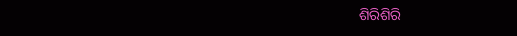ଶିରିଶିରି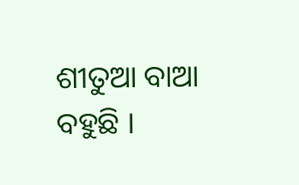ଶୀତୁଆ ବାଆ ବହୁଛି ।